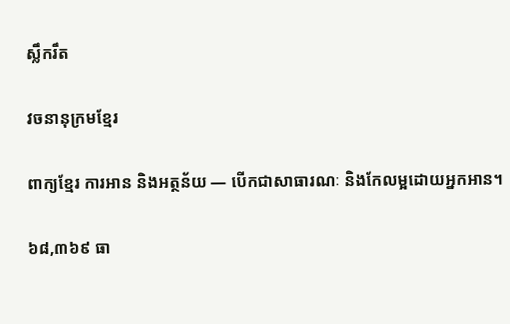ស្លឹករឹត

វចនានុក្រមខ្មែរ

ពាក្យខ្មែរ ការអាន និងអត្ថន័យ — បើកជាសាធារណៈ និងកែលម្អដោយអ្នកអាន។

៦៨,៣៦៩ ធា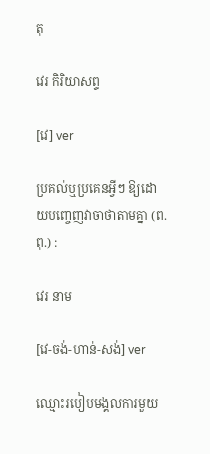តុ

វេរ កិរិយាសព្ទ

[វេ] ver

ប្រគល់ឬប្រគេនអ្វីៗ ឱ្យដោយបញ្ចេញវាចាថាតាមគ្នា (ព.ពុ.) :

វេរ នាម

[វេ-ចង់-ហាន់-សង់] ver

ឈ្មោះរបៀបមង្គលការមួយ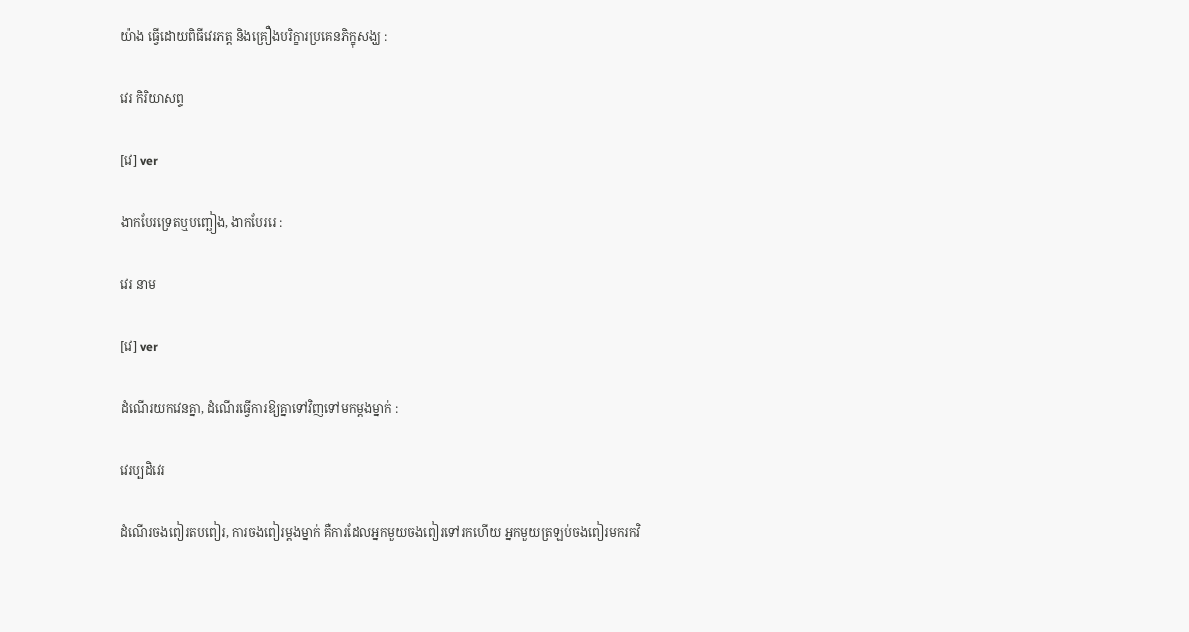យ៉ាង ធ្វើដោយពិធីវេរភត្ត និងគ្រឿងបរិក្ខារប្រគេនភិក្ខុសង្ឃ :

វេរ កិរិយាសព្ទ

[វេ] ver

ងាកបែរទ្រេតឬបញ្ឆៀង, ងាកបែររេ :

វេរ នាម

[វេ] ver

ដំណើរយកវេនគ្នា, ដំណើរធ្វើការឱ្យគ្នាទៅវិញទៅមកម្ដងម្នាក់ :

វេរប្បដិវេរ

ដំណើរចងពៀរតបពៀរ, ការចងពៀរម្ដងម្នាក់ គឺការដែលអ្នកមួយចងពៀរទៅរកហើយ អ្នកមួយត្រឡប់ចងពៀរមករកវិ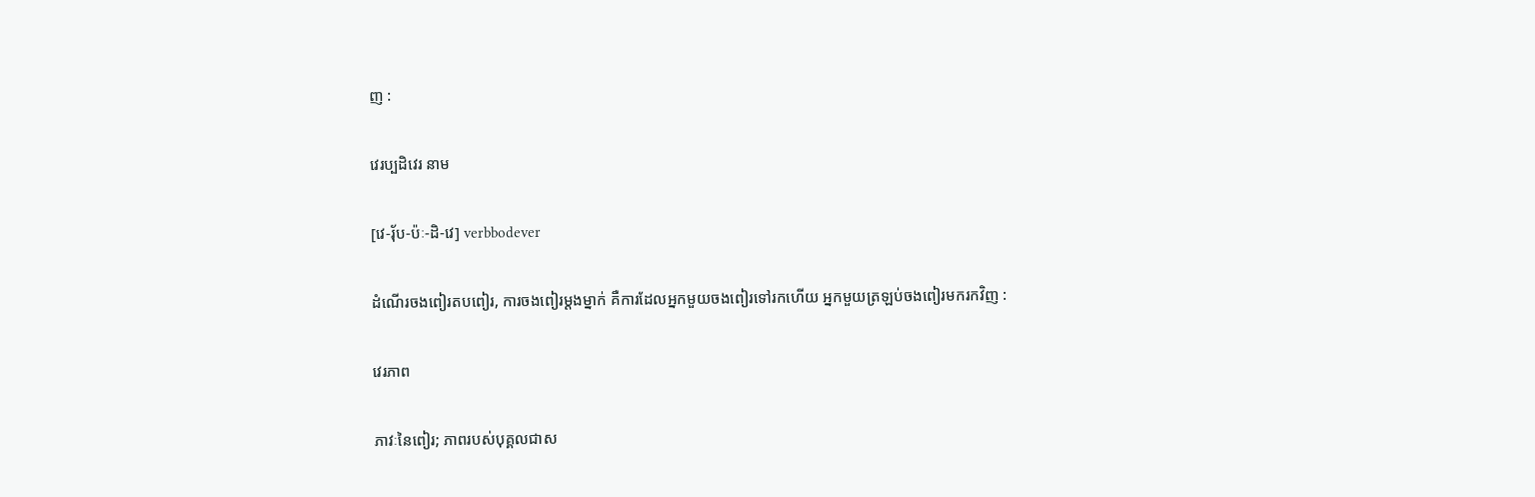ញ :

វេរប្បដិវេរ នាម

[វេ-រុ័ប-ប៉ៈ-ដិ-វេ] verbbodever

ដំណើរចងពៀរតបពៀរ, ការចងពៀរម្ដងម្នាក់ គឺការដែលអ្នកមួយចងពៀរទៅរកហើយ អ្នកមួយត្រឡប់ចងពៀរមករកវិញ :

វេរភាព

ភាវៈនៃពៀរ; ភាពរបស់បុគ្គលជាស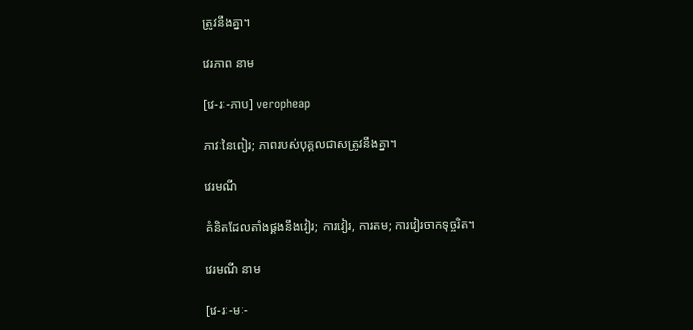ត្រូវនឹងគ្នា។

វេរភាព នាម

[វេ-រៈ-ភាប] veropheap

ភាវៈនៃពៀរ; ភាពរបស់បុគ្គលជាសត្រូវនឹងគ្នា។

វេរមណី

គំនិតដែលតាំងផ្គងនឹងវៀរ; ការវៀរ, ការតម; ការវៀរចាកទុច្ចរិត។

វេរមណី នាម

[វេ-រៈ-មៈ-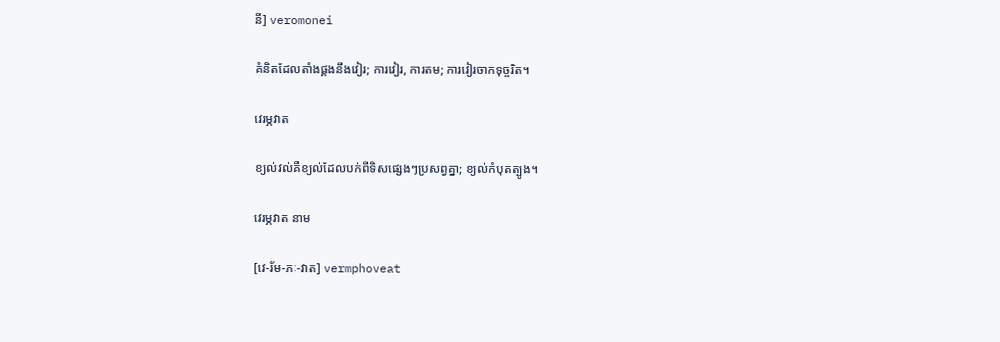នី] veromonei

គំនិតដែលតាំងផ្គងនឹងវៀរ; ការវៀរ, ការតម; ការវៀរចាកទុច្ចរិត។

វេរម្ភវាត

ខ្យល់វល់គឺខ្យល់ដែលបក់ពីទិសផ្សេងៗប្រសព្វគ្នា; ខ្យល់កំបុតត្បូង។

វេរម្ភវាត នាម

[វេ-រ័ម-ភៈ-វាត] vermphoveat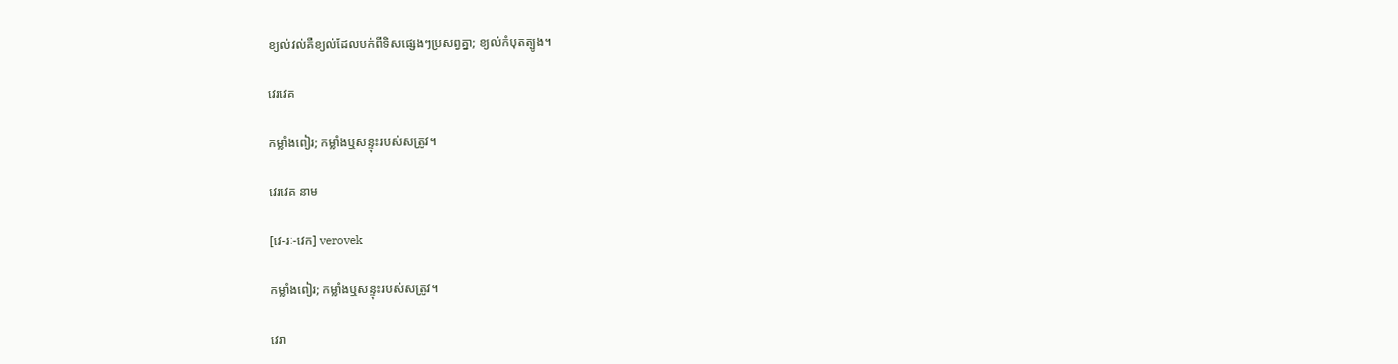ខ្យល់វល់គឺខ្យល់ដែលបក់ពីទិសផ្សេងៗប្រសព្វគ្នា; ខ្យល់កំបុតត្បូង។

វេរវេគ

កម្លាំងពៀរ; កម្លាំងឬសន្ទុះរបស់សត្រូវ។

វេរវេគ នាម

[វេ-រៈ-វេក] verovek

កម្លាំងពៀរ; កម្លាំងឬសន្ទុះរបស់សត្រូវ។

វេរា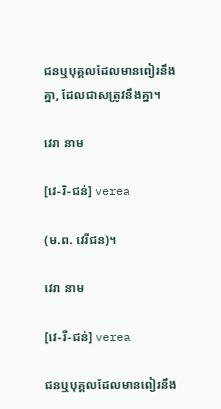ជនឬបុគ្គលដែលមានពៀរនឹងគ្នា, ដែលជាសត្រូវនឹងគ្នា។

វេរា នាម

[វេ-រិ-ជន់] verea

(ម.ព. វេរីជន)។

វេរា នាម

[វេ-រី-ជន់] verea

ជនឬបុគ្គលដែលមានពៀរនឹង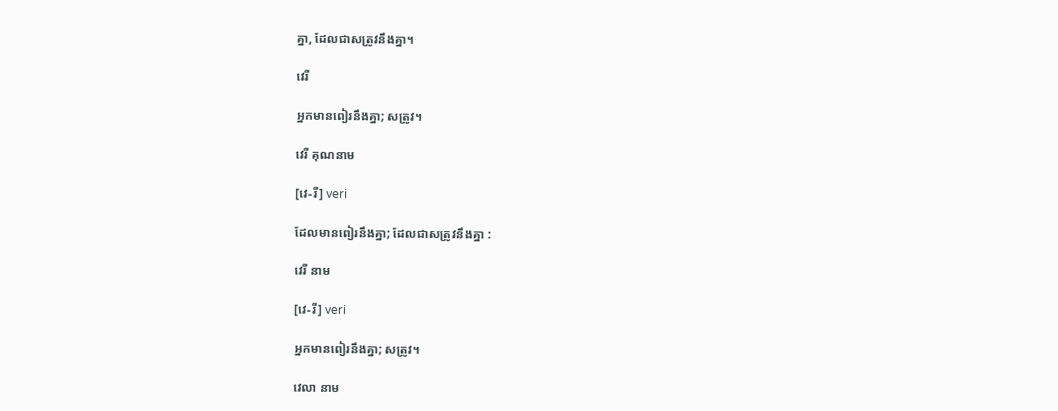គ្នា, ដែលជាសត្រូវនឹងគ្នា។

វេរី

អ្នកមានពៀរនឹងគ្នា; សត្រូវ។

វេរី គុណនាម

[វេ-រី] veri

ដែលមានពៀរនឹងគ្នា; ដែលជាសត្រូវនឹងគ្នា :

វេរី នាម

[វេ-រី] veri

អ្នកមានពៀរនឹងគ្នា; សត្រូវ។

វេលា នាម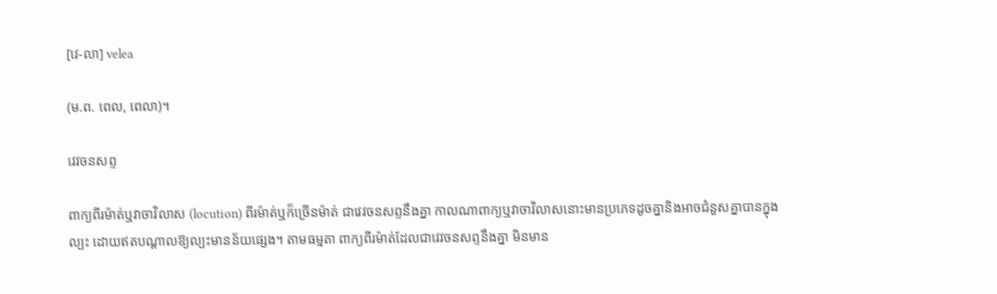[វេ-លា] velea

(ម.ព. ពេល, ពេលា)។

វេវចនសព្ទ

ពាក្យពីរម៉ាត់ឬវាចាវិលាស (locution) ពីរម៉ាត់ឬក៏ច្រើនម៉ាត់ ជាវេវចនសព្ទនឹងគ្នា កាលណាពាក្យឬវាចាវិលាសនោះមានប្រភេទដូចគ្នានិងអាចជំនួសគ្នាបានក្នុងល្បះ ដោយឥតបណ្ដាលឱ្យល្បះមានន័យផ្សេង។ តាមធម្មតា ពាក្យពីរម៉ាត់ដែលជាវេវចនសព្ទនឹងគ្នា មិនមាន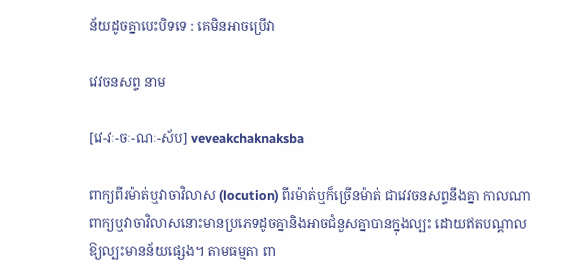ន័យដូចគ្នាបេះបិទទេ : គេមិនអាចប្រើវា

វេវចនសព្ទ នាម

[វេ-វៈ-ចៈ-ណៈ-ស័ប] veveakchaknaksba

ពាក្យពីរម៉ាត់ឬវាចាវិលាស (locution) ពីរម៉ាត់ឬក៏ច្រើនម៉ាត់ ជាវេវចនសព្ទនឹងគ្នា កាលណាពាក្យឬវាចាវិលាសនោះមានប្រភេទដូចគ្នានិងអាចជំនួសគ្នាបានក្នុងល្បះ ដោយឥតបណ្ដាលឱ្យល្បះមានន័យផ្សេង។ តាមធម្មតា ពា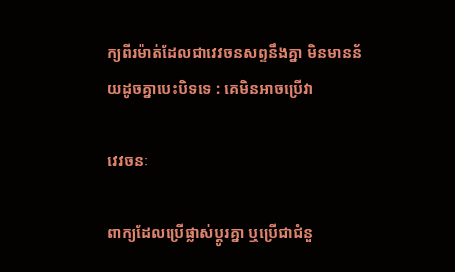ក្យពីរម៉ាត់ដែលជាវេវចនសព្ទនឹងគ្នា មិនមានន័យដូចគ្នាបេះបិទទេ : គេមិនអាចប្រើវា

វេវចនៈ

ពាក្យដែលប្រើផ្លាស់ប្ដូរគ្នា ឬប្រើជាជំនួ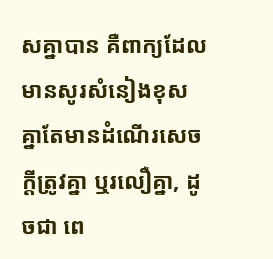សគ្នាបាន គឺពាក្យដែលមានសូរសំនៀងខុសគ្នាតែមានដំណើរសេចក្ដីត្រូវគ្នា ឬរលឿគ្នា, ដូចជា ពេ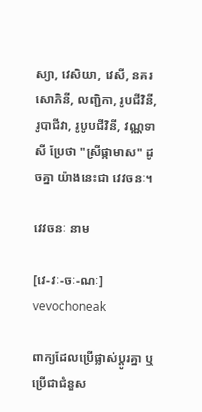ស្យា, វេសិយា, វេសី, នគរសោភិនី, លញ្ជិកា, រូបជីវិនី, រូបាជីវា, រូបូបជីវិនី, វណ្ណទាសី ប្រែថា "ស្រីផ្កាមាស" ដូចគ្នា យ៉ាងនេះជា វេវចនៈ។

វេវចនៈ នាម

[វេ-វៈ-ចៈ-ណៈ] vevochoneak

ពាក្យដែលប្រើផ្លាស់ប្ដូរគ្នា ឬប្រើជាជំនួស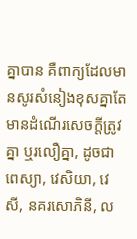គ្នាបាន គឺពាក្យដែលមានសូរសំនៀងខុសគ្នាតែមានដំណើរសេចក្ដីត្រូវគ្នា ឬរលឿគ្នា, ដូចជា ពេស្យា, វេសិយា, វេសី, នគរសោភិនី, ល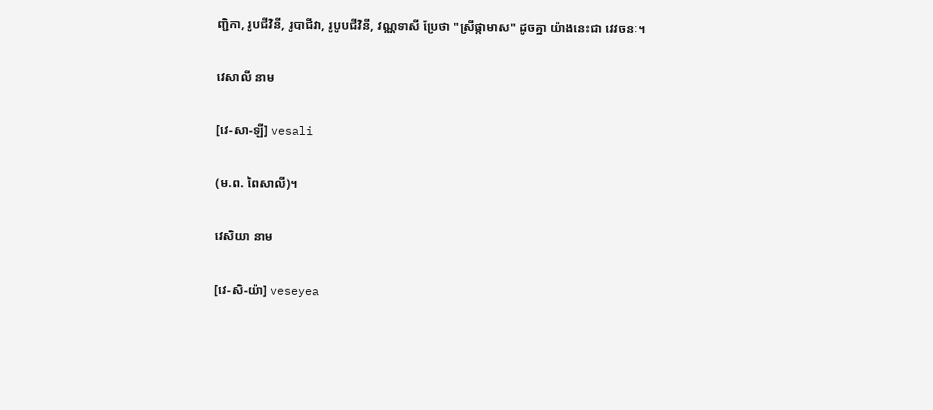ញ្ជិកា, រូបជីវិនី, រូបាជីវា, រូបូបជីវិនី, វណ្ណទាសី ប្រែថា "ស្រីផ្កាមាស" ដូចគ្នា យ៉ាងនេះជា វេវចនៈ។

វេសាលី នាម

[វេ-សា-ឡី] vesali

(ម.ព. ពៃសាលី)។

វេសិយា នាម

[វេ-សិ-យ៉ា] veseyea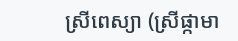ស្រីពេស្យា (ស្រីផ្កាមា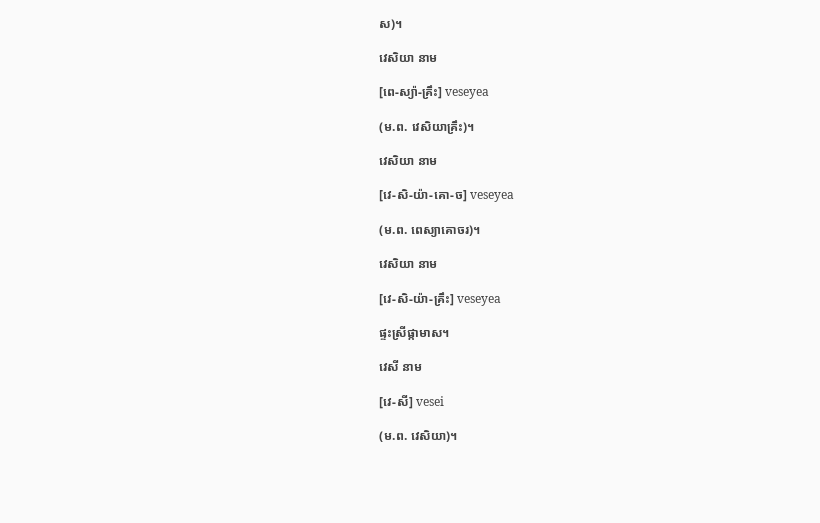ស)។

វេសិយា នាម

[ពេ-ស្យ៉ា-គ្រឹះ] veseyea

(ម.ព. វេសិយាគ្រឹះ)។

វេសិយា នាម

[វេ-សិ-យ៉ា-គោ-ច] veseyea

(ម.ព. ពេស្យាគោចរ)។

វេសិយា នាម

[វេ-សិ-យ៉ា-គ្រឹះ] veseyea

ផ្ទះស្រីផ្កាមាស។

វេសី នាម

[វេ-សី] vesei

(ម.ព. វេសិយា)។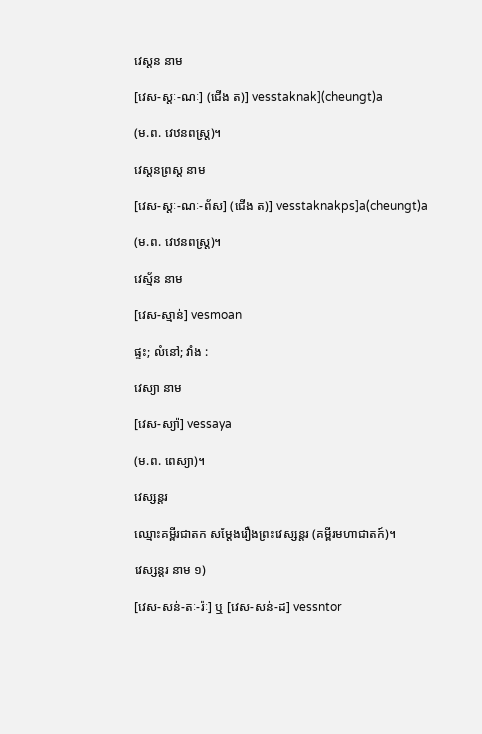វេស្ដន នាម

[វេស-ស្តៈ-ណៈ] (ជើង ត)] vesstaknak](cheungt)a

(ម.ព. វេឋនពស្ត្រ)។

វេស្តនព្រស្ត នាម

[វេស-ស្តៈ-ណៈ-ព័ស] (ជើង ត)] vesstaknakps]a(cheungt)a

(ម.ព. វេឋនពស្ត្រ)។

វេស្ម័ន នាម

[វេស-ស្មាន់] vesmoan

ផ្ទះ; លំនៅ; វាំង :

វេស្យា នាម

[វេស-ស្យ៉ា] vessaya

(ម.ព. ពេស្យា)។

វេស្សន្តរ

ឈ្មោះគម្ពីរជាតក សម្ដែងរឿងព្រះវេស្សន្តរ (គម្ពីរមហាជាតក៍)។

វេស្សន្តរ នាម ១)

[វេស-សន់-តៈ-រ៉ៈ] ឬ [វេស-សន់-ដ] vessntor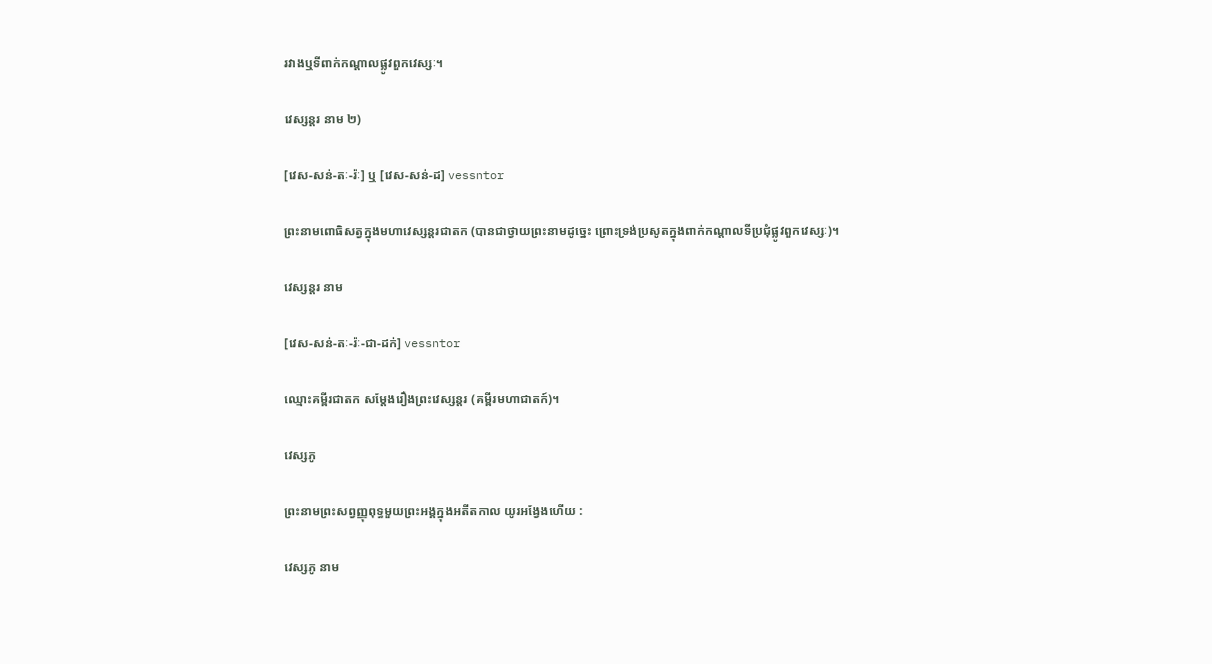រវាងឬទីពាក់កណ្ដាលផ្លូវពួកវេស្សៈ។

វេស្សន្តរ នាម ២)

[វេស-សន់-តៈ-រ៉ៈ] ឬ [វេស-សន់-ដ] vessntor

ព្រះនាមពោធិសត្វក្នុងមហាវេស្សន្តរជាតក (បានជាថ្វាយព្រះនាមដូច្នេះ ព្រោះទ្រង់ប្រសូតក្នុងពាក់កណ្ដាលទីប្រជុំផ្លូវពួកវេស្សៈ)។

វេស្សន្តរ នាម

[វេស-សន់-តៈ-រ៉ៈ-ជា-ដក់] vessntor

ឈ្មោះគម្ពីរជាតក សម្ដែងរឿងព្រះវេស្សន្តរ (គម្ពីរមហាជាតក៍)។

វេស្សភូ

ព្រះនាមព្រះសព្វញ្ញុពុទ្ធមួយព្រះអង្គក្នុងអតីតកាល យូរអង្វែងហើយ :

វេស្សភូ នាម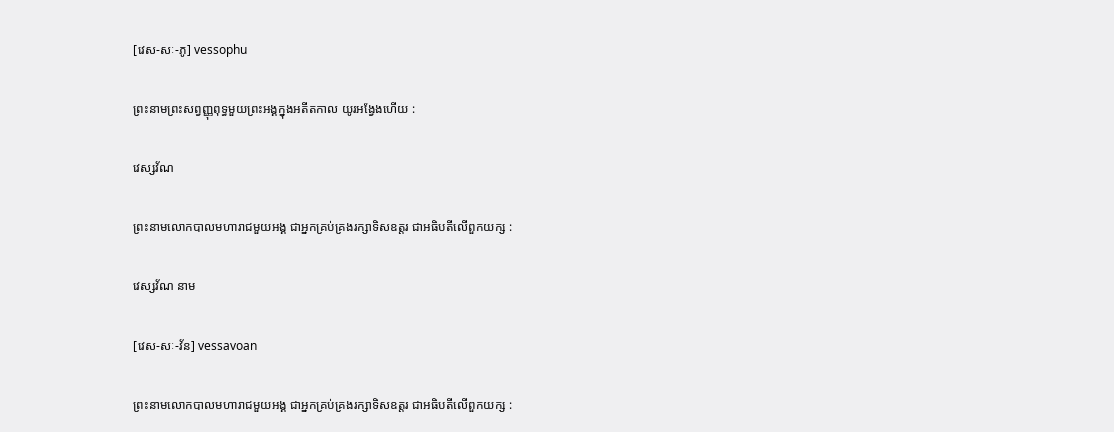[វេស-សៈ-ភូ] vessophu

ព្រះនាមព្រះសព្វញ្ញុពុទ្ធមួយព្រះអង្គក្នុងអតីតកាល យូរអង្វែងហើយ :

វេស្សវ័ណ

ព្រះនាមលោកបាលមហារាជមួយអង្គ ជាអ្នកគ្រប់គ្រងរក្សាទិសឧត្តរ ជាអធិបតីលើពួកយក្ស :

វេស្សវ័ណ នាម

[វេស-សៈ-វ័ន] vessavoan

ព្រះនាមលោកបាលមហារាជមួយអង្គ ជាអ្នកគ្រប់គ្រងរក្សាទិសឧត្តរ ជាអធិបតីលើពួកយក្ស :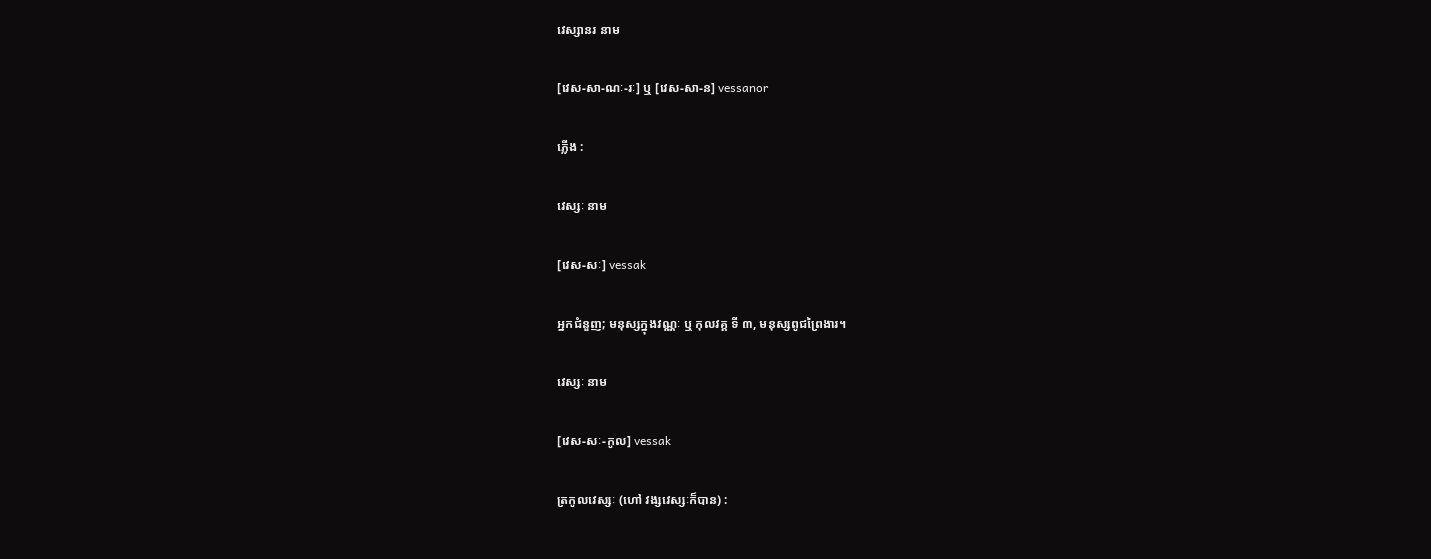វេស្សានរ នាម

[វេស-សា-ណៈ-រៈ] ឬ [វេស-សា-ន] vessanor

ភ្លើង :

វេស្សៈ នាម

[វេស-សៈ] vessak

អ្នកជំនួញ; មនុស្សក្នុងវណ្ណៈ ឬ កុលវគ្គ ទី ៣, មនុស្សពូជព្រៃងារ។

វេស្សៈ នាម

[វេស-សៈ-កូល] vessak

ត្រកូលវេស្សៈ (ហៅ វង្សវេស្សៈក៏បាន) :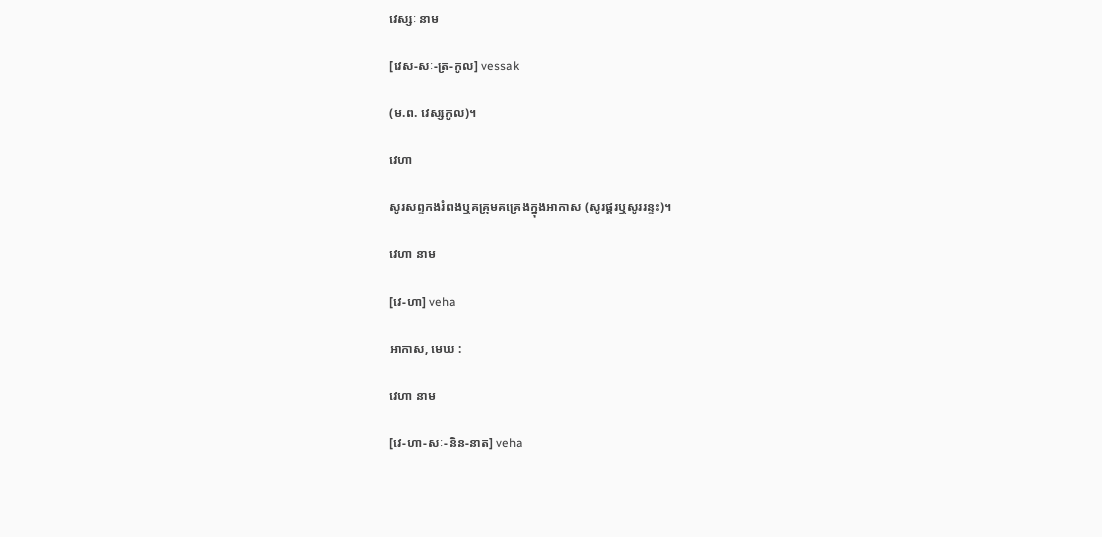វេស្សៈ នាម

[វេស-សៈ-ត្រ-កូល] vessak

(ម.ព. វេស្សកូល)។

វេហា

សូរសព្ទកងរំពងឬគគ្រុមគគ្រេងក្នុងអាកាស (សូរផ្គរឬសូររន្ទះ)។

វេហា នាម

[វេ-ហា] veha

អាកាស, មេឃ :

វេហា នាម

[វេ-ហា-សៈ-និន-នាត] veha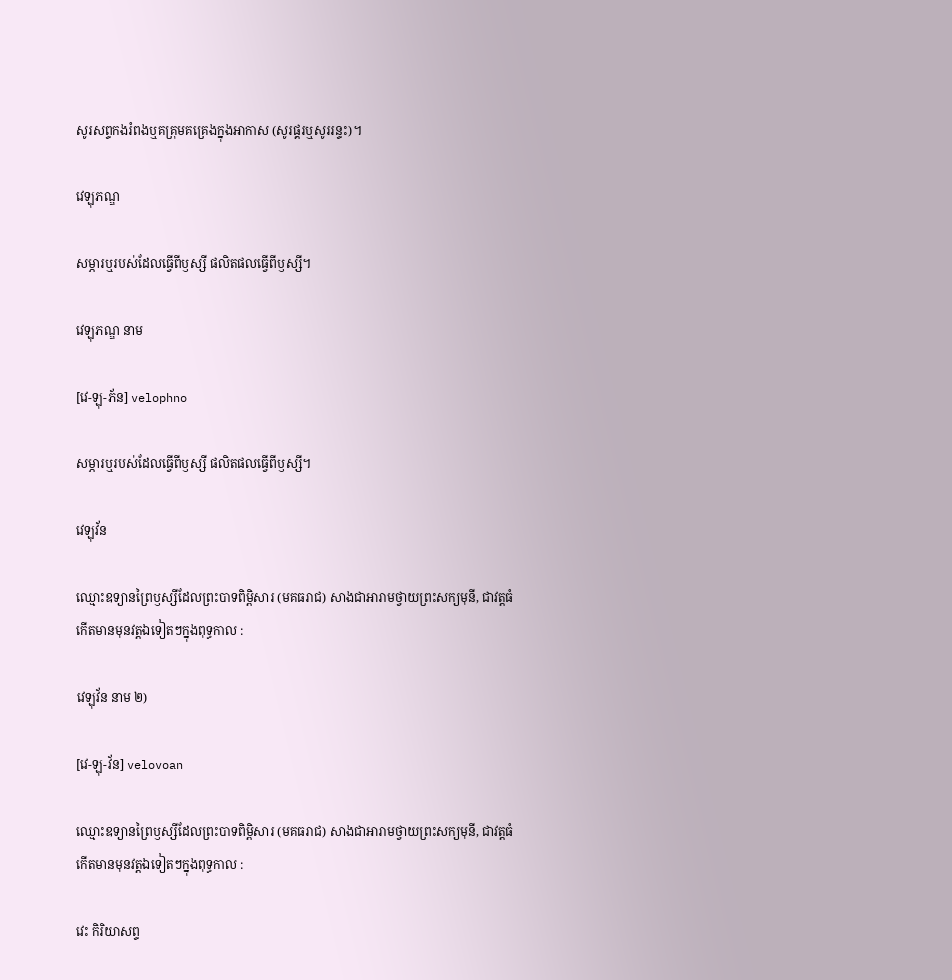សូរសព្ទកងរំពងឬគគ្រុមគគ្រេងក្នុងអាកាស (សូរផ្គរឬសូររន្ទះ)។

វេឡុភណ្ឌ

សម្ភារឬរបស់ដែលធ្វើពីឫស្សី ផលិតផលធ្វើពីឫស្សី។

វេឡុភណ្ឌ នាម

[វេ-ឡុ-ភ័ន] velophno

សម្ភារឬរបស់ដែលធ្វើពីឫស្សី ផលិតផលធ្វើពីឫស្សី។

វេឡុវ័ន

ឈ្មោះឧទ្យានព្រៃឫស្សីដែលព្រះបាទពិម្ពិសារ (មគធរាជ) សាងជាអារាមថ្វាយព្រះសក្យមុនី, ជាវត្តធំ កើតមានមុនវត្តឯទៀតៗក្នុងពុទ្ធកាល :

វេឡុវ័ន នាម ២)

[វេ-ឡុ-វ័ន] velovoan

ឈ្មោះឧទ្យានព្រៃឫស្សីដែលព្រះបាទពិម្ពិសារ (មគធរាជ) សាងជាអារាមថ្វាយព្រះសក្យមុនី, ជាវត្តធំ កើតមានមុនវត្តឯទៀតៗក្នុងពុទ្ធកាល :

វេះ កិរិយាសព្ទ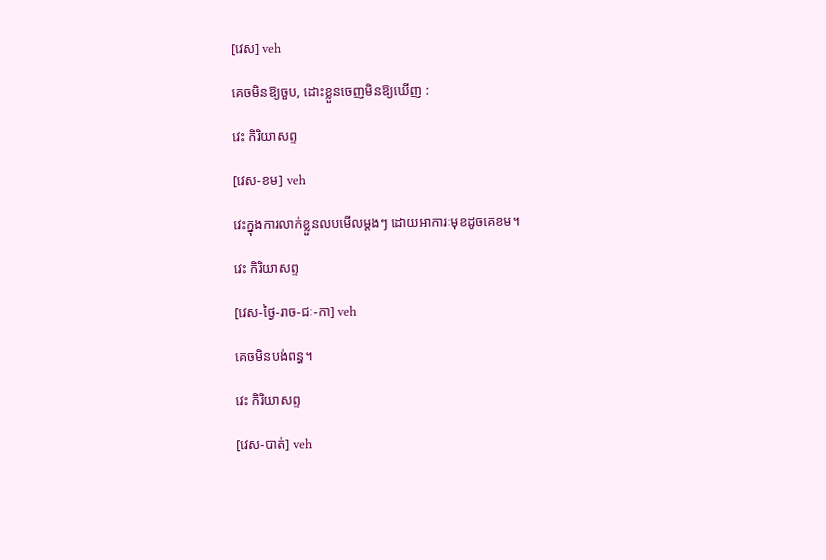[វេស] veh

គេចមិនឱ្យចួប, ដោះខ្លួនចេញមិនឱ្យឃើញ :

វេះ កិរិយាសព្ទ

[វេស-ខម] veh

វេះក្នុងការលាក់ខ្លួនលបមើលម្ដងៗ ដោយអាការៈមុខដូចគេខម។

វេះ កិរិយាសព្ទ

[វេស-ថ្ងៃ-រាច-ជៈ-កា] veh

គេចមិនបង់ពន្ធ។

វេះ កិរិយាសព្ទ

[វេស-បាត់] veh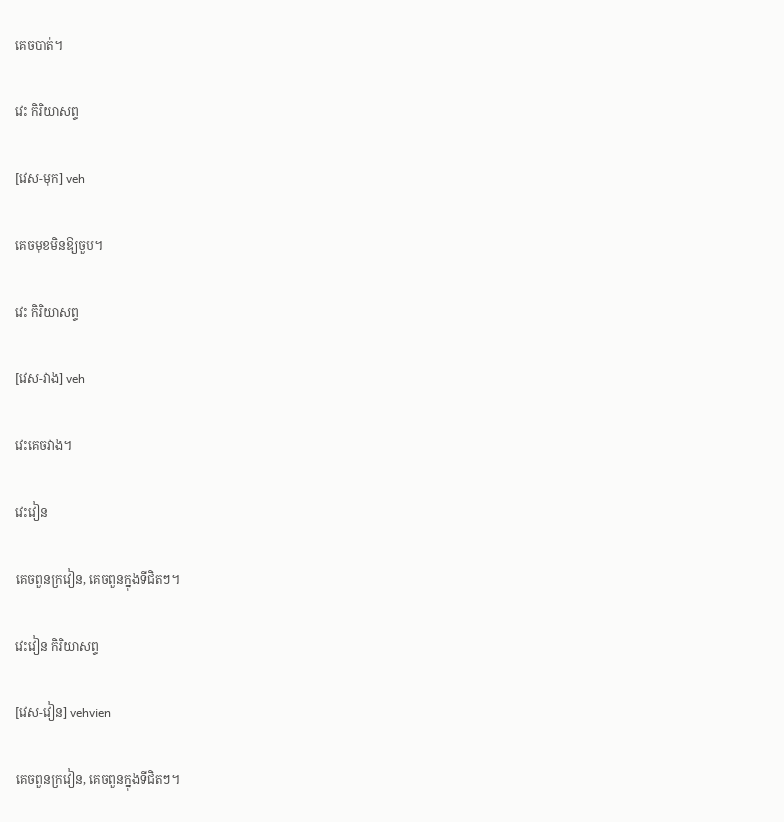គេចបាត់។

វេះ កិរិយាសព្ទ

[វេស-មុក] veh

គេចមុខមិនឱ្យចួប។

វេះ កិរិយាសព្ទ

[វេស-វាង] veh

វេះគេចវាង។

វេះវៀន

គេចពួនក្រវៀន, គេចពួនក្នុងទីជិតៗ។

វេះវៀន កិរិយាសព្ទ

[វេស-វៀន] vehvien

គេចពួនក្រវៀន, គេចពួនក្នុងទីជិតៗ។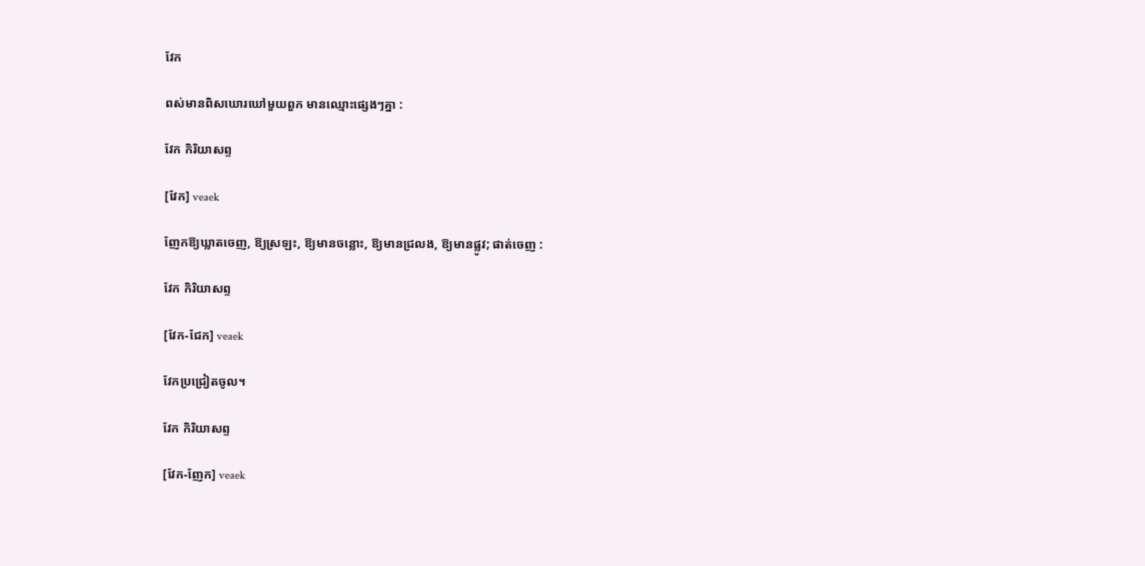វែក

ពស់មានពិសឃោរឃៅមួយពួក មានឈ្មោះផ្សេងៗគ្នា :

វែក កិរិយាសព្ទ

[វែក] veaek

ញែកឱ្យឃ្លាតចេញ, ឱ្យស្រឡះ, ឱ្យមានចន្លោះ, ឱ្យមានជ្រលង, ឱ្យមានផ្លូវ; ផាត់ចេញ :

វែក កិរិយាសព្ទ

[វែក-ជែក] veaek

វែកប្រជ្រៀតចូល។

វែក កិរិយាសព្ទ

[វែក-ញែក] veaek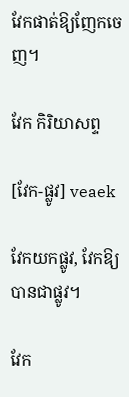វែកផាត់ឱ្យញែកចេញ។

វែក កិរិយាសព្ទ

[វែក-ផ្លូវ] veaek

វែកយកផ្លូវ, វែកឱ្យបានជាផ្លូវ។

វែក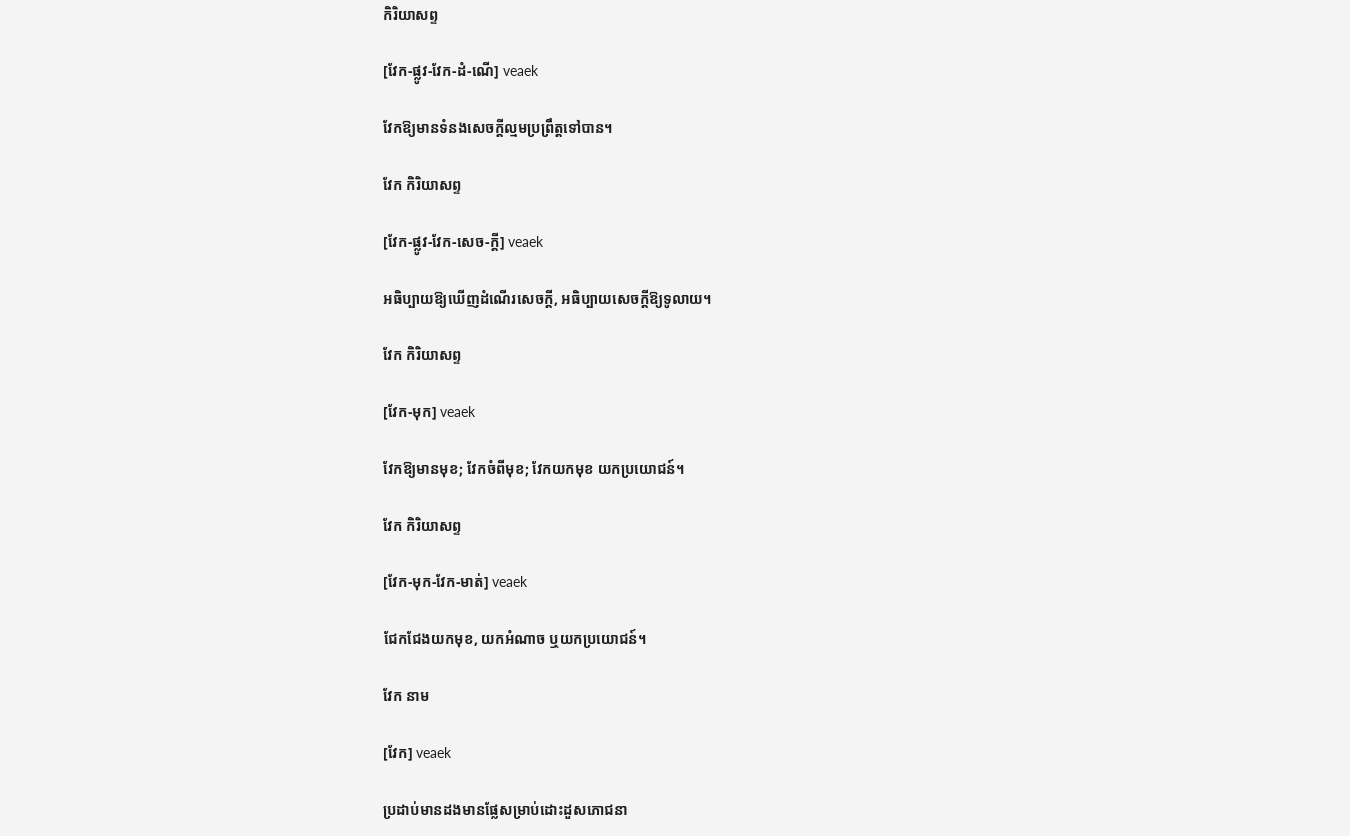កិរិយាសព្ទ

[វែក-ផ្លូវ-វែក-ដំ-ណើ] veaek

វែកឱ្យមានទំនងសេចក្ដីល្មមប្រព្រឹត្តទៅបាន។

វែក កិរិយាសព្ទ

[វែក-ផ្លូវ-វែក-សេច-ក្ដី] veaek

អធិប្បាយឱ្យឃើញដំណើរសេចក្ដី, អធិប្បាយសេចក្ដីឱ្យទូលាយ។

វែក កិរិយាសព្ទ

[វែក-មុក] veaek

វែកឱ្យមានមុខ; វែកចំពីមុខ; វែកយកមុខ យកប្រយោជន៍។

វែក កិរិយាសព្ទ

[វែក-មុក-វែក-មាត់] veaek

ជែកជែងយកមុខ, យកអំណាច ឬយកប្រយោជន៍។

វែក នាម

[វែក] veaek

ប្រដាប់មានដងមានផ្លែសម្រាប់ដោះដួសភោជនា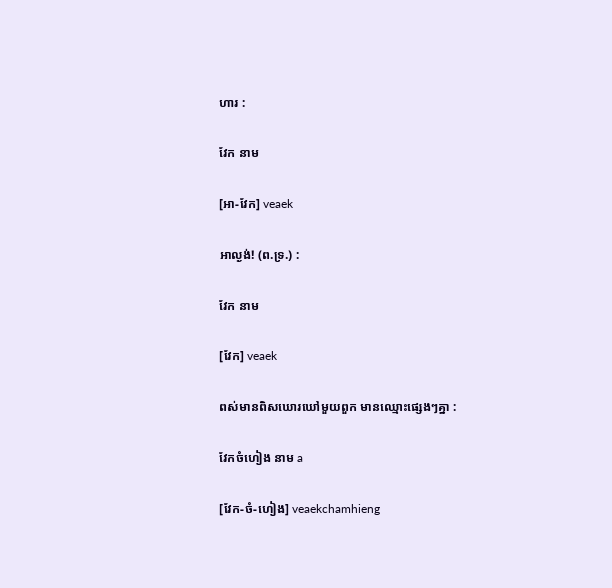ហារ :

វែក នាម

[អា-វែក] veaek

អាល្ងង់! (ព.ទ្រ.) :

វែក នាម

[វែក] veaek

ពស់មានពិសឃោរឃៅមួយពួក មានឈ្មោះផ្សេងៗគ្នា :

វែកចំហៀង នាម a

[វែក-ចំ-ហៀង] veaekchamhieng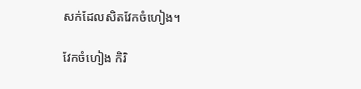សក់ដែលសិតវែកចំហៀង។

វែកចំហៀង កិរិ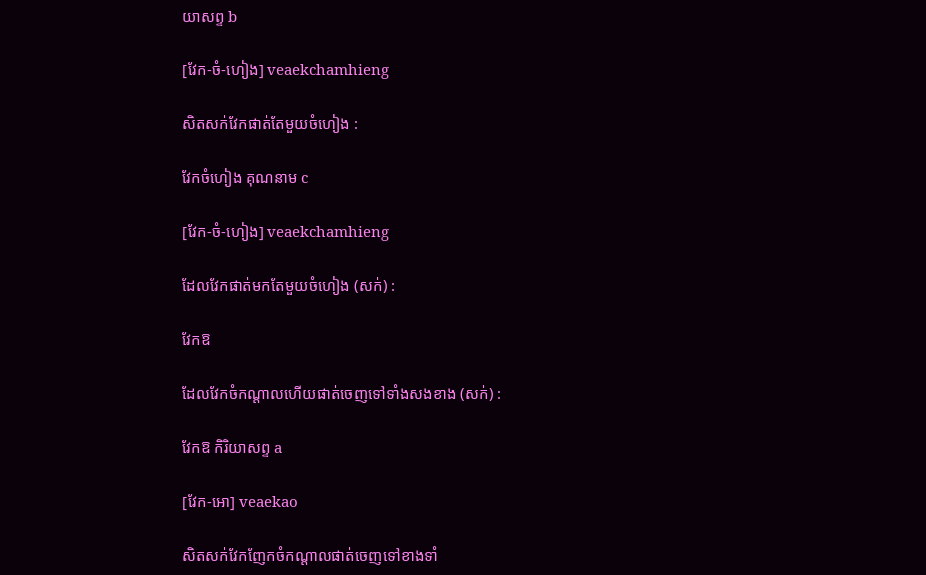យាសព្ទ b

[វែក-ចំ-ហៀង] veaekchamhieng

សិតសក់វែកផាត់តែមួយចំហៀង :

វែកចំហៀង គុណនាម c

[វែក-ចំ-ហៀង] veaekchamhieng

ដែលវែកផាត់មកតែមួយចំហៀង (សក់) :

វែកឱ

ដែលវែកចំកណ្ដាលហើយផាត់ចេញទៅទាំងសងខាង (សក់) :

វែកឱ កិរិយាសព្ទ a

[វែក-អោ] veaekao

សិតសក់វែកញែកចំកណ្ដាលផាត់ចេញទៅខាងទាំ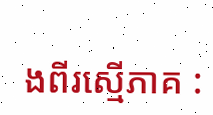ងពីរស្មើភាគ :